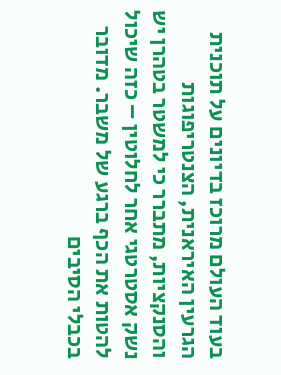בעוד העולם מרוכז בדיונים על תוכנית הגרעין האיראנית, הצנטריפוגות והסנקציות, מתברר כי למשטר בטהרן יש נשק אסטרטגי אחר לחלוטין – כזה שיכול להטות את הכף ברגע של משבר. מדובר בכבלי הסיבים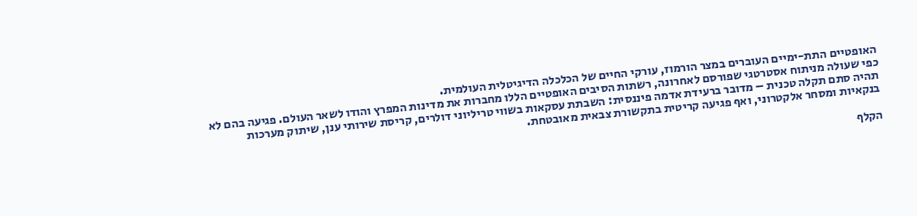האופטיים התת-ימיים העוברים במצר הורמוז, עורקי החיים של הכלכלה הדיגיטלית העולמית.
כפי שעולה מניתוח אסטרטגי שפורסם לאחרונה, רשתות הסיבים האופטיים הללו מחברות את מדינות המפרץ והודו לשאר העולם. פגיעה בהם לא תהיה סתם תקלה טכנית – מדובר ברעידת אדמה פיננסית: השבתת עסקאות בשווי טריליוני דולרים, קריסת שירותי ענן, שיתוק מערכות בנקאיות ומסחר אלקטרוני, ואף פגיעה קריטית בתקשורת צבאית מאובטחת.

הקלף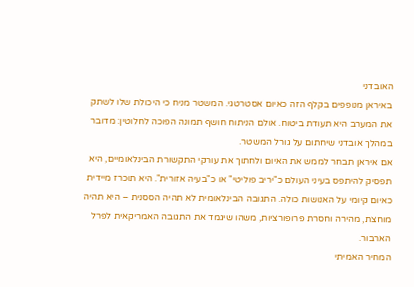האובדני
באיראן מנופפים בקלף הזה כאיום אסטרטגי. המשטר מניח כי היכולת שלו לשתק את המערב היא תעודת ביטוח. אולם הניתוח חושף תמונה הפוכה לחלוטין: מדובר במהלך אובדני שיחתום על גורל המשטר.
אם איראן תבחר לממש את האיום ולחתוך את עורקי התקשורת הבינלאומיים, היא תפסיק להיתפס בעיני העולם כ"יריב פוליטי" או כ"בעיה אזורית". היא תוכרז מיידית כאיום קיומי על האנושות כולה. התגובה הבינלאומית לא תהיה הססנית – היא תהיה מוחצת, מהירה וחסרת פרופורציות, משהו שיגמד את התגובה האמריקאית לפרל הארבור.
המחיר האמיתי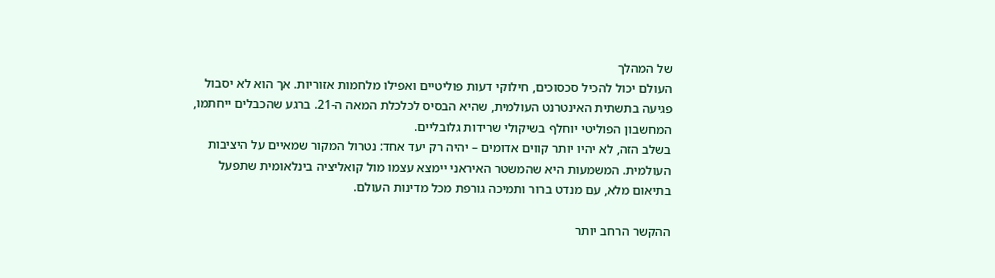של המהלך
העולם יכול להכיל סכסוכים, חילוקי דעות פוליטיים ואפילו מלחמות אזוריות. אך הוא לא יסבול פגיעה בתשתית האינטרנט העולמית, שהיא הבסיס לכלכלת המאה ה-21. ברגע שהכבלים ייחתמו, המחשבון הפוליטי יוחלף בשיקולי שרידות גלובליים.
בשלב הזה, לא יהיו יותר קווים אדומים – יהיה רק יעד אחד: נטרול המקור שמאיים על היציבות העולמית. המשמעות היא שהמשטר האיראני יימצא עצמו מול קואליציה בינלאומית שתפעל בתיאום מלא, עם מנדט ברור ותמיכה גורפת מכל מדינות העולם.

ההקשר הרחב יותר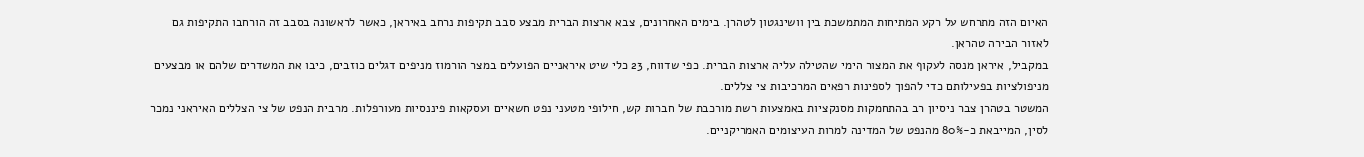האיום הזה מתרחש על רקע המתיחות המתמשכת בין וושינגטון לטהרן. בימים האחרונים, צבא ארצות הברית מבצע סבב תקיפות נרחב באיראן, כאשר לראשונה בסבב זה הורחבו התקיפות גם לאזור הבירה טהראן.
במקביל, איראן מנסה לעקוף את המצור הימי שהטילה עליה ארצות הברית. כפי שדווח, 23 כלי שיט איראניים הפועלים במצר הורמוז מניפים דגלים כוזבים, כיבו את המשדרים שלהם או מבצעים מניפולציות בפעילותם כדי להפוך לספינות רפאים המרכיבות צי צללים.
המשטר בטהרן צבר ניסיון רב בהתחמקות מסנקציות באמצעות רשת מורכבת של חברות קש, חילופי מטעני נפט חשאיים ועסקאות פיננסיות מעורפלות. מרבית הנפט של צי הצללים האיראני נמכר לסין, המייבאת כ-80% מהנפט של המדינה למרות העיצומים האמריקניים.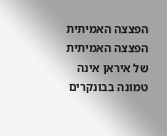הפצצה האמיתית
הפצצה האמיתית של איראן אינה טמונה בבונקרים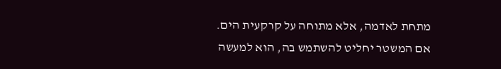מתחת לאדמה, אלא מתוחה על קרקעית הים. אם המשטר יחליט להשתמש בה, הוא למעשה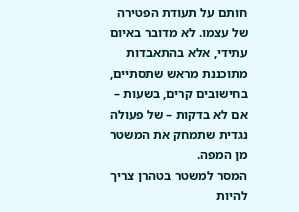חותם על תעודת הפטירה של עצמו. לא מדובר באיום עתידי, אלא בהתאבדות מתוכננת מראש שתסתיים, בחישובים קרים, בשעות – אם לא בדקות – של פעולה נגדית שתמחק את המשטר מן המפה.
המסר למשטר בטהרן צריך להיות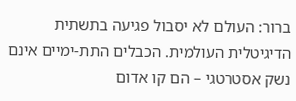ברור: העולם לא יסבול פגיעה בתשתית הדיגיטלית העולמית. הכבלים התת-ימיים אינם נשק אסטרטגי – הם קו אדום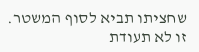שחציתו תביא לסוף המשטר. זו לא תעודת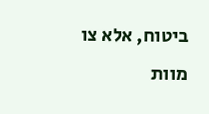ביטוח, אלא צו מוות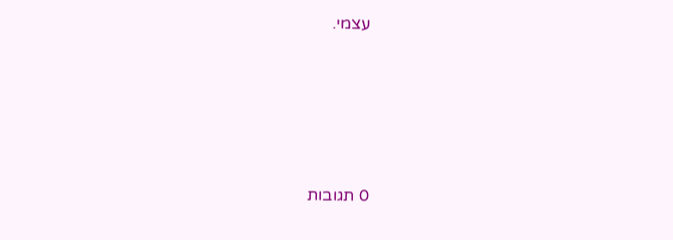עצמי.








0 תגובות